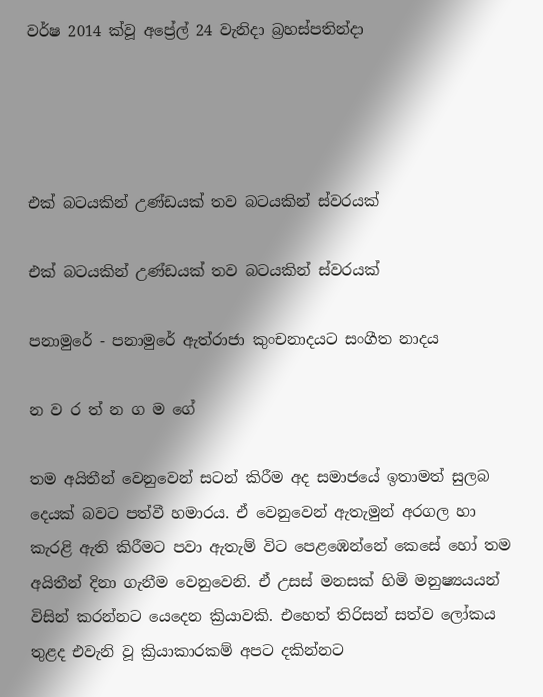වර්ෂ 2014 ක්වූ අප්‍රේල් 24 වැනිදා බ්‍රහස්පතින්දා




එක් බටයකින් උණ්ඩයක් තව බටයකින් ස්වරයක්

එක් බටයකින් උණ්ඩයක් තව බටයකින් ස්වරයක්

පනාමුරේ - පනාමුරේ ඇත්රාජා කුංචනාදයට සංගීත නාදය

න ව ර ත් න ග ම ගේ

තම අයිතීන් වෙනුවෙන් සටන් කිරීම අද සමාජයේ ඉතාමත් සුලබ දෙයක් බවට පත්වී හමාරය. ඒ වෙනුවෙන් ඇතැමුන් අරගල හා කැරළි ඇති කිරීමට පවා ඇතැම් විට පෙළඹෙන්නේ කෙසේ හෝ තම අයිතීන් දිනා ගැනීම වෙනුවෙනි. ඒ උසස් මනසක් හිමි මනුෂ්‍යයයන් විසින් කරන්නට යෙදෙන ක්‍රියාවකි. එහෙත් තිරිසන් සත්ව ලෝකය තුළද එවැනි වූ ක්‍රියාකාරකම් අපට දකින්නට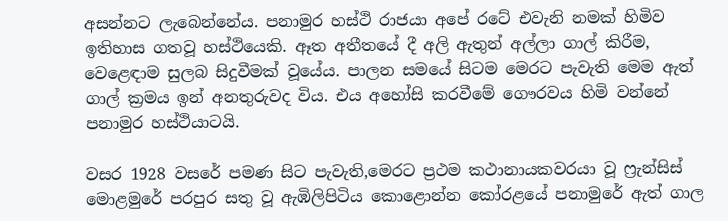අසන්නට ලැබෙන්නේය. පනාමුර හස්ථි රාජයා අපේ රටේ එවැනි නමක් හිමිව ඉතිහාස ගතවූ හස්ථියෙකි. ඈත අතීතයේ දී අලි ඇතුන් අල්ලා ගාල් කිරීම, වෙළෙඳාම සුලබ සිදුවීමක් වූයේය. පාලන සමයේ සිටම මෙරට පැවැති මෙම ඇත් ගාල් ක්‍රමය ඉන් අනතුරුවද විය. එය අහෝසි කරවීමේ ගෞරවය හිමි වන්නේ පනාමුර හස්ථියාටයි.

වසර 1928 වසරේ පමණ සිට පැවැති,මෙරට ප්‍රථම කථානායකවරයා වූ ෆ්‍රැන්සිස් මොළමුරේ පරපුර සතු වූ ඇඹිලිපිටිය කොළොන්න කෝරළයේ පනාමුරේ ඇත් ගාල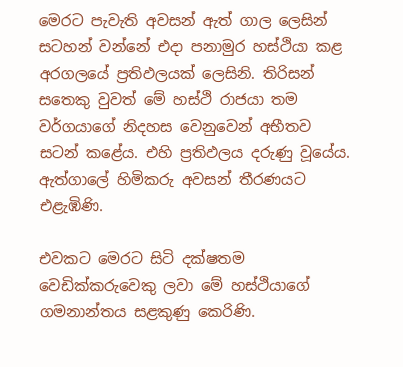මෙරට පැවැති අවසන් ඇත් ගාල ලෙසින් සටහන් වන්නේ එදා පනාමුර හස්ථියා කළ අරගලයේ ප්‍රතිඵලයක් ලෙසිනි. තිරිසන් සතෙකු වුවත් මේ හස්ථි රාජයා තම වර්ගයාගේ නිදහස වෙනුවෙන් අභීතව සටන් කළේය. එහි ප්‍රතිඵලය දරුණු වූයේය. ඇත්ගාලේ හිමිකරු අවසන් තීරණයට එළැඹිණි.

එවකට මෙරට සිටි දක්ෂතම වෙඩික්කරුවෙකු ලවා මේ හස්ථියාගේ ගමනාන්තය සළකුණු කෙරිණි.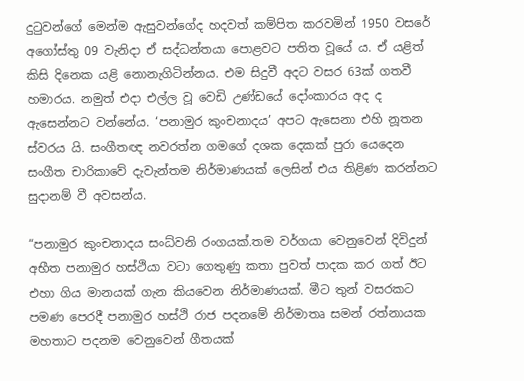දුටුවන්ගේ මෙන්ම ඇසුවන්ගේද හදවත් කම්පිත කරවමින් 1950 වසරේ අගෝස්තු 09 වැනිදා ඒ සද්ධන්තයා පොළවට පතිත වූයේ ය. ඒ යළිත් කිසි දිනෙක යළි නොනැගිටින්නය. එම සිදුවී අදට වසර 63ක් ගතවී හමාරය. නමුත් එදා එල්ල වූ වෙඩි උණ්ඩයේ දෝංකාරය අද ද ඇසෙන්නට වන්නේය. ‘පනාමුර කුංචනාදය’ අපට ඇසෙනා එහි නූතන ස්වරය යි. සංගීතඥ නවරත්න ගමගේ දශක දෙකක් පුරා යෙදෙන සංගීත චාරිකාවේ දැවැන්තම නිර්මාණයක් ලෙසින් එය තිළිණ කරන්නට සුදානම් වී අවසන්ය.

“පනාමුර කුංචනාදය සංධ්වනි රංගයක්.තම වර්ගයා වෙනුවෙන් දිවිදුන් අභීත පනාමුර හස්ථියා වටා ගෙතුණු කතා පුවත් පාදක කර ගත් ඊට එහා ගිය මානයක් ගැන කියවෙන නිර්මාණයක්. මීට තුන් වසරකට පමණ පෙරදී පනාමුර හස්ථි රාජ පදනමේ නිර්මාතෘ සමන් රත්නායක මහතාට පදනම වෙනුවෙන් ගීතයක්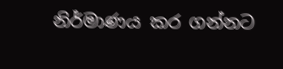නිර්මාණය කර ගන්නට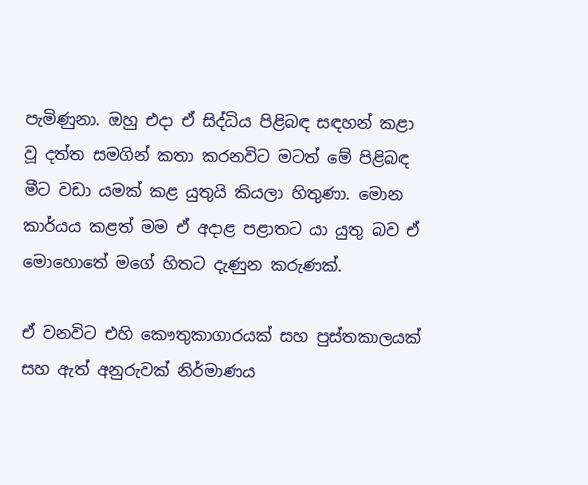පැමිණුනා. ඔහු එදා ඒ සිද්ධිය පිළිබඳ සඳහන් කළා වූ දත්ත සමගින් කතා කරනවිට මටත් මේ පිළිබඳ මීට වඩා යමක් කළ යුතුයි කියලා හිතුණා. මොන කාර්යය කළත් මම ඒ අදාළ පළාතට යා යුතු බව ඒ මොහොතේ මගේ හිතට දැණුන කරුණක්.

ඒ වනවිට එහි කෞතුකාගාරයක් සහ පුස්තකාලයක් සහ ඇත් අනුරුවක් නිර්මාණය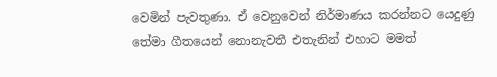වෙමින් පැවතුණා. ඒ වෙනුවෙන් නිර්මාණය කරන්නට යෙදුණු තේමා ගීතයෙන් නොනැවතී එතැනින් එහාට මමත්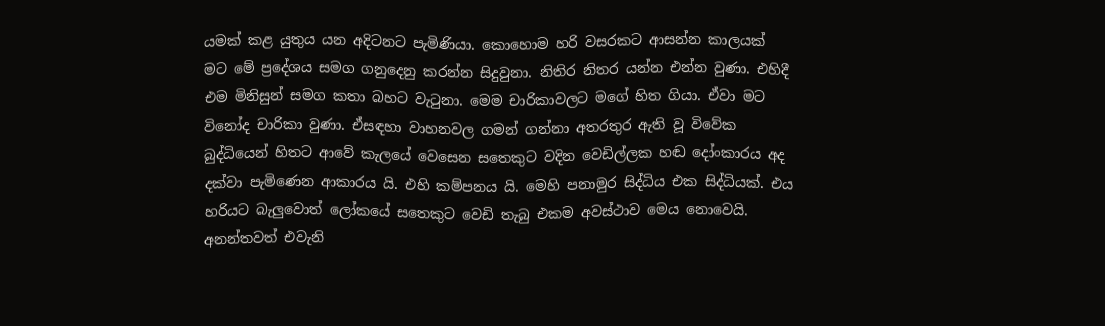යමක් කළ යුතුය යන අදිටනට පැමිණියා. කොහොම හරි වසරකට ආසන්න කාලයක් මට මේ ප්‍රදේශය සමග ගනුදෙනු කරන්න සිදුවුනා. නිතිර නිතර යන්න එන්න වුණා. එහිදී එම මිනිසුන් සමග කතා බහට වැටුනා. මෙම චාරිකාවලට මගේ හිත ගියා. ඒවා මට විනෝද චාරිකා වුණා. ඒසඳහා වාහනවල ගමන් ගන්නා අතරතුර ඇති වූ විවේක බුද්ධියෙන් හිතට ආවේ කැලයේ වෙසෙන සතෙකුට වදින වෙඩිල්ලක හඬ දෝංකාරය අද දක්වා පැමිණෙන ආකාරය යි. එහි කම්පනය යි. මෙහි පනාමුර සිද්ධිය එක සිද්ධියක්. එය හරියට බැලුවොත් ලෝකයේ සතෙකුට වෙඩි තැබු එකම අවස්ථාව මෙය නොවෙයි. අනන්තවත් එවැනි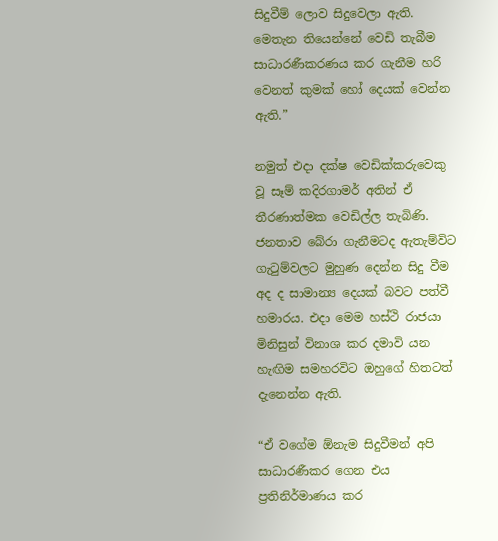සිදුවීම් ලොව සිදුවෙලා ඇති. මෙතැන තියෙන්නේ වෙඩි තැබීම සාධාරණීකරණය කර ගැනීම හරි වෙනත් කුමක් හෝ දෙයක් වෙන්න ඇති.”

නමුත් එදා දක්ෂ වෙඩික්කරුවෙකු වූ සෑම් කදිරගාමර් අතින් ඒ තීරණාත්මක වෙඩිල්ල තැබිණි. ජනතාව බේරා ගැනීමටද ඇතැම්විට ගැටුම්වලට මුහුණ දෙන්න සිදු වීම අද ද සාමාන්‍ය දෙයක් බවට පත්වී හමාරය. එදා මෙම හස්ථි රාජයා මිනිසුන් විනාශ කර දමාවි යන හැඟිම සමහරවිට ඔහුගේ හිතටත් දැනෙන්න ඇති.

“ඒ වගේම ඕනැම සිදුවීමන් අපි සාධාරණීකර ගෙන එය ප්‍රතිනිර්මාණය කර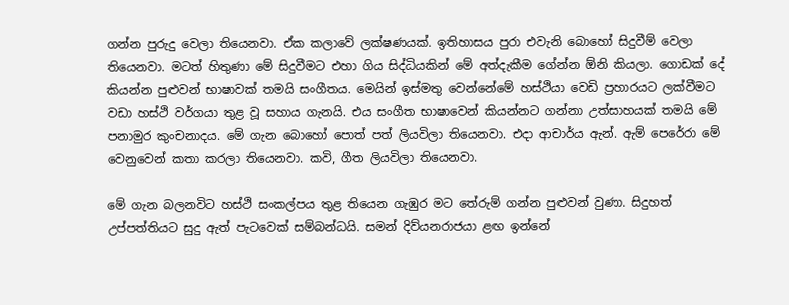ගන්න පුරුදු වෙලා තියෙනවා. ඒක කලාවේ ලක්ෂණයක්. ඉතිහාසය පුරා එවැනි බොහෝ සිදුවීම් වෙලා තියෙනවා. මටත් හිතුණා මේ සිදුවීමට එහා ගිය සිද්ධියකින් මේ අත්දැකීම ගේන්න ඕනි කියලා. ගොඩක් දේ කියන්න පුළුවන් භාෂාවක් තමයි සංගීතය. මෙයින් ඉස්මතු වෙන්නේමේ හස්ථියා වෙඩි ප්‍රහාරයට ලක්වීමට වඩා හස්ථි වර්ගයා තුළ වූ සහාය ගැනයි. එය සංගීත භාෂාවෙන් කියන්නට ගන්නා උත්සාහයක් තමයි මේ පනාමුර කුංචනාදය. මේ ගැන බොහෝ පොත් පත් ලියවිලා තියෙනවා. එදා ආචාර්ය ඇන්. ඇම් පෙරේරා මේ වෙනුවෙන් කතා කරලා තියෙනවා. කවි, ගීත ලියවිලා තියෙනවා.

මේ ගැන බලනවිට හස්ථි සංකල්පය තුළ තියෙන ගැඹුර මට තේරුම් ගන්න පුළුවන් වුණා. සිදුහත් උප්පත්තියට සුදු ඇත් පැටවෙක් සම්බන්ධයි. සමන් දිව්යනරාජයා ළඟ ඉන්නේ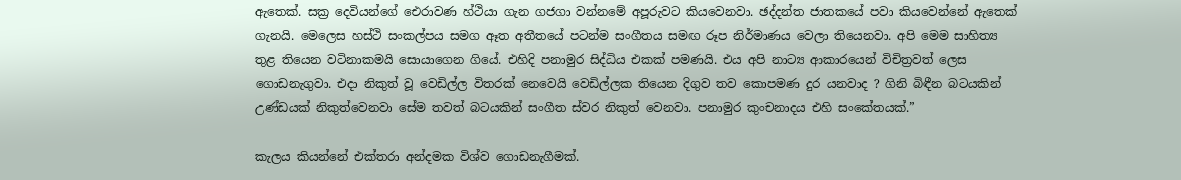ඇතෙක්. සක්‍ර දෙවියන්ගේ ඓරාවණ හ්ථියා ගැන ගජගා වන්නමේ අපූරුවට කියවෙනවා. ඡද්දන්ත ජාතකයේ පවා කියවෙන්නේ ඇතෙක් ගැනයි. මෙලෙස හස්ථි සංකල්පය සමග ඈත අතීතයේ පටන්ම සංගීතය සමඟ රූප නිර්මාණය වෙලා තියෙනවා. අපි මෙම සාහිත්‍ය තුළ තියෙන වටිනාකමයි සොයාගෙන ගියේ. එහිදි පනාමුර සිද්ධිය එකක් පමණයි. එය අපි නාට්‍ය ආකාරයෙන් විචිත්‍රවත් ලෙස ගොඩනැගුවා. එදා නිකුත් වූ වෙඩිල්ල විතරක් නෙවෙයි වෙඩිල්ලක තියෙන දිගුව තව කොපමණ දුර යනවාද ? ගිනි බිඳීන බටයකින් උණ්ඩයක් නිකුත්වෙනවා සේම තවත් බටයකින් සංගීත ස්වර නිකුත් වෙනවා. පනාමුර කුංචනාදය එහි සංකේතයක්.”

කැලය කියන්නේ එක්තරා අන්දමක විශ්ව ගොඩනැගීමක්.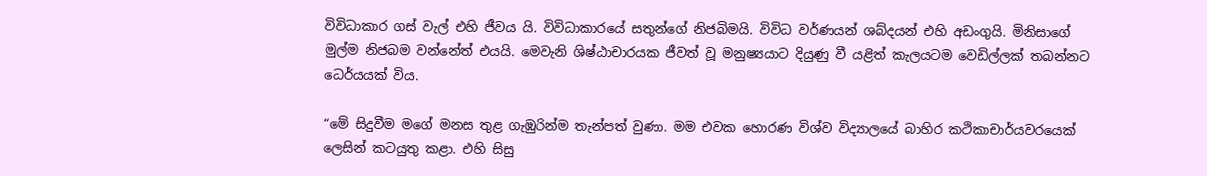විවිධාකාර ගස් වැල් එහි ජීවය යි. විවිධාකාරයේ සතුන්ගේ නිජබිමයි. විවිධ වර්ණයන් ශබ්දයන් එහි අඩංගුයි. මිනිසාගේ මුල්ම නිජබම වන්නේත් එයයි. මෙවැනි ශිෂ්ඨාචාරයක ජීවත් වූ මනුෂ්‍යයාට දියුණු වී යළිත් කැලයටම වෙඩිල්ලක් තබන්නට ධෙර්යයක් විය.

“මේ සිදුවීම මගේ මනස තුළ ගැඹුරින්ම තැන්පත් වුණා. මම එවක හොරණ විශ්ව විද්‍යාලයේ බාහිර කථිකාචාර්යවරයෙක් ලෙසින් කටයුතු කළා. එහි සිසු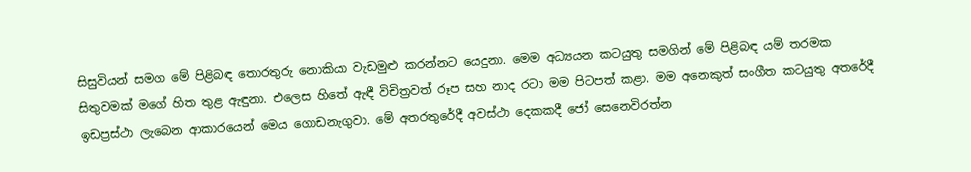සිසුවියන් සමග මේ පිළිබඳ තොරතුරු නොකියා වැඩමුළු කරන්නට යෙදුනා. මෙම අධ්‍යයන කටයුතු සමගින් මේ පිළිබඳ යම් තරමක සිතුවමක් මගේ හිත තුළ ඇඳුනා. එලෙස හිතේ ඇඳී විචිත්‍රවත් රූප සහ නාද රටා මම පිටපත් කළා. මම අනෙකුත් සංගීත කටයුතු අතරේදී ඉඩප්‍රස්ථා ලැබෙන ආකාරයෙන් මෙය ගොඩනැගුවා. මේ අතරතුරේදී අවස්ථා දෙකකදී ජෝ සෙනෙවිරත්න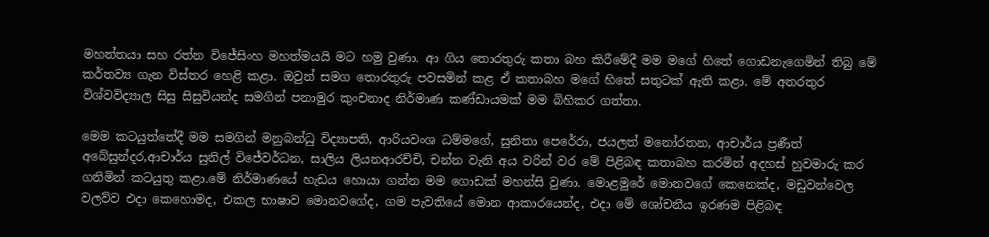මහත්තයා සහ රත්න විජේසිංහ මහත්මයයි මට හමු වුණා. ආ ගිය තොරතුරු කතා බහ කිරීමේදී මම මගේ හිතේ ගොඩනැගෙමින් තිබු මේ කර්තව්‍ය ගැන විස්තර හෙළි කළා. ඔවුන් සමග තොරතුරු පවසමින් කළ ඒ කතාබහ මගේ හිතේ සතුටක් ඇති කළා. මේ අතරතුර විශ්වවිද්‍යාල සිසු සිසුවියන්ද සමගින් පනාමුර කුංචනාද නිර්මාණ කණ්ඩායමක් මම බිහිකර ගත්තා.

මෙම කටයුත්තේදී මම සමගින් මනුබන්ධු විද්‍යාපති, ආරියවංශ ධම්මගේ, සුනිතා පෙරේරා, ජයලත් මනෝරතන, ආචාර්ය ප්‍රණීත් අබේසුන්දර,ආචාර්ය සුනිල් විජේවර්ධන, සාලිය ලියනආරච්චි, චන්න වැනි අය වරින් වර මේ පිළිබඳ කතාබහ කරමින් අදහස් හුවමාරු කර ගනිමින් කටයුතු කළා.මේ නිර්මාණයේ හැඩය හොයා ගන්න මම ගොඩක් මහන්සි වුණා. මොළමුරේ මොනවගේ කෙනෙක්ද, මඩුවන්වෙල වලව්ව එදා කෙහොමද, එකල භාෂාව මොනවගේද, ගම පැවතියේ මොන ආකාරයෙන්ද, එදා මේ ශෝචනීය ඉරණම පිළිබඳ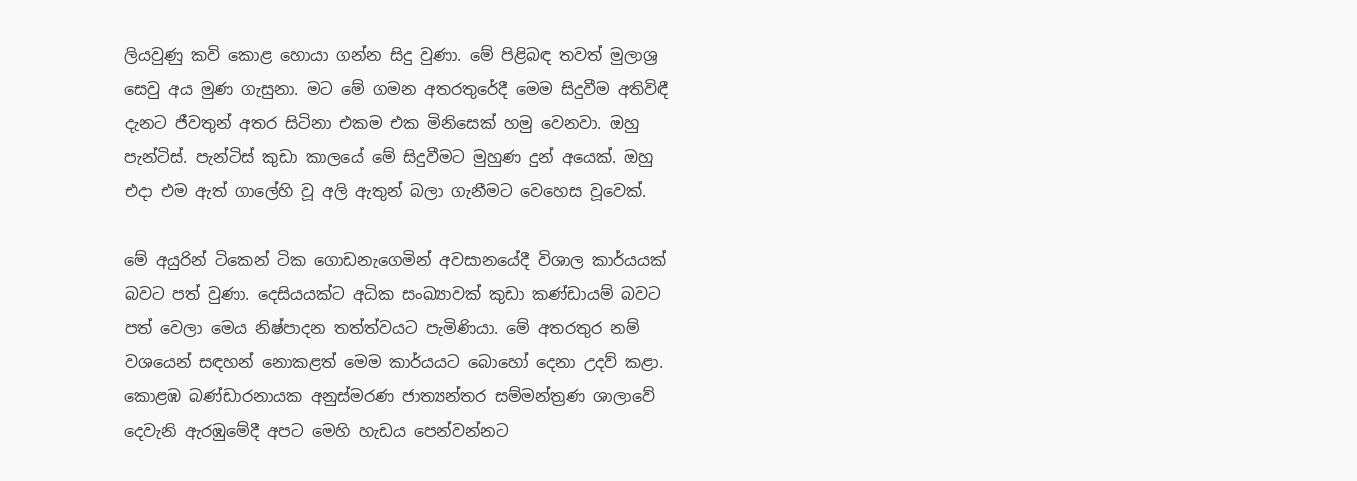ලියවුණු කවි කොළ හොයා ගන්න සිදු වුණා. මේ පිළිබඳ තවත් මුලාශ්‍ර සෙවු අය මුණ ගැසුනා. මට මේ ගමන අතරතුරේදී මෙම සිදුවීම අතිවිඳී දැනට ජීවතුන් අතර සිටිනා එකම එක මිනිසෙක් හමු වෙනවා. ඔහු පැන්ටිස්. පැන්ටිස් කුඩා කාලයේ මේ සිදුවීමට මුහුණ දුන් අයෙක්. ඔහු එදා එම ඇත් ගාලේහි වූ අලි ඇතුන් බලා ගැනීමට වෙහෙස වූවෙක්.

මේ අයුරින් ටිකෙන් ටික ගොඩනැගෙමින් අවසානයේදී විශාල කාර්යයක් බවට පත් වුණා. දෙසියයක්ට අධික සංඛ්‍යාවක් කුඩා කණ්ඩායම් බවට පත් වෙලා මෙය නිෂ්පාදන තත්ත්වයට පැමිණියා. මේ අතරතුර නම් වශයෙන් සඳහන් නොකළත් මෙම කාර්යයට බොහෝ දෙනා උදව් කළා. කොළඹ බණ්ඩාරනායක අනුස්මරණ ජාත්‍යන්තර සම්මන්ත්‍රණ ශාලාවේ දෙවැනි ඇරඹුමේදී අපට මෙහි හැඩය පෙන්වන්නට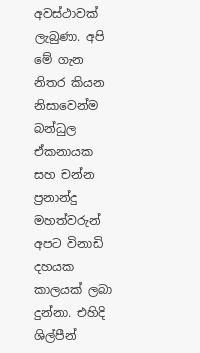අවස්ථාවක් ලැබුණා. අපි මේ ගැන නිතර කියන නිසාවෙන්ම බන්ධුල ඒකනායක සහ චන්න ප්‍රනාන්දු මහත්වරුන් අපට විනාඩි දහයක කාලයක් ලබා දුන්නා. එහිදි ශිල්පීන්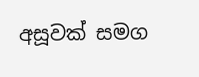අසූවක් සමග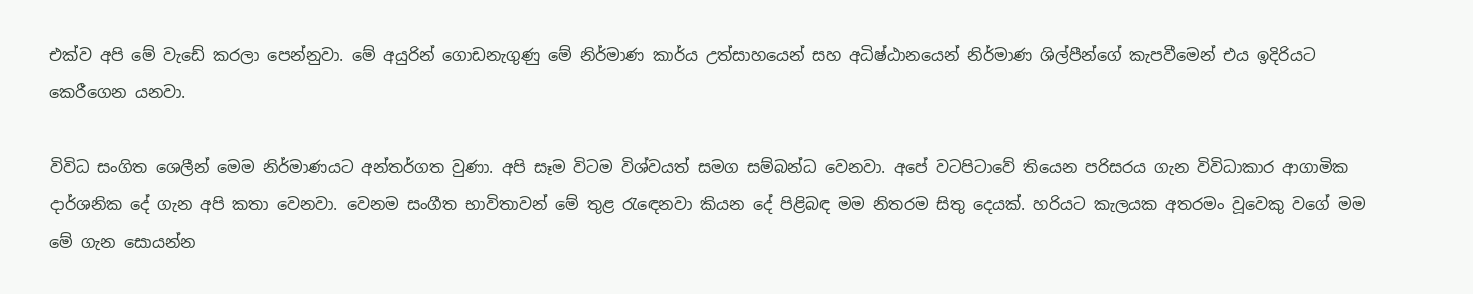එක්ව අපි මේ වැඩේ කරලා පෙන්නුවා. මේ අයුරින් ගොඩනැගුණු මේ නිර්මාණ කාර්ය උත්සාහයෙන් සහ අධිෂ්ඨානයෙන් නිර්මාණ ශිල්පීන්ගේ කැපවීමෙන් එය ඉදිරියට කෙරීගෙන යනවා.

විවිධ සංගිත ශෙලීන් මෙම නිර්මාණයට අන්තර්ගත වුණා. අපි සෑම විටම විශ්වයත් සමග සම්බන්ධ වෙනවා. අපේ වටපිටාවේ තියෙන පරිසරය ගැන විවිධාකාර ආගාමික දාර්ශනික දේ ගැන අපි කතා වෙනවා. වෙනම සංගීත භාවිතාවන් මේ තුළ රැඳෙනවා කියන දේ පිළිබඳ මම නිතරම සිතු දෙයක්. හරියට කැලයක අතරමං වූවෙකු වගේ මම මේ ගැන සොයන්න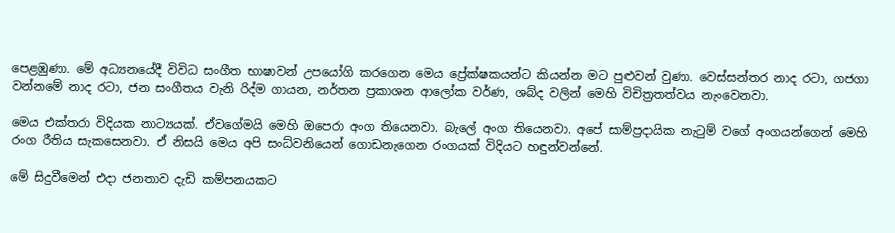පෙළඹුණා. මේ අධ්‍යනයේදී විවිධ සංගීත භාෂාවන් උපයෝගි කරගෙන මෙය ප්‍රේක්ෂකයන්ට කියන්න මට පුළුවන් වුණා. වෙස්සන්තර නාද රටා, ගජගා වන්නමේ නාද රටා, ජන සංගීතය වැනි රිද්ම ගායන, නර්තන ප්‍රකාශන ආලෝක වර්ණ, ශබ්ද වලින් මෙහි විචිත්‍රතත්වය නැංවෙනවා.

මෙය එක්තරා විදියක නාට්‍යයක්. ඒවගේමයි මෙහි ඔපෙරා අංග තියෙනවා. බැලේ අංග තියෙනවා. අපේ සාම්ප්‍රදායික නැටුම් වගේ අංගයන්ගෙන් මෙහි රංග රීතිය සැකසෙනවා. ඒ නිසයි මෙය අපි සංධ්වනියෙන් ගොඩනැගෙන රංගයක් විදියට හඳුන්වන්නේ.

මේ සිදුවීමෙන් එදා ජනතාව දැඩි කම්පනයකට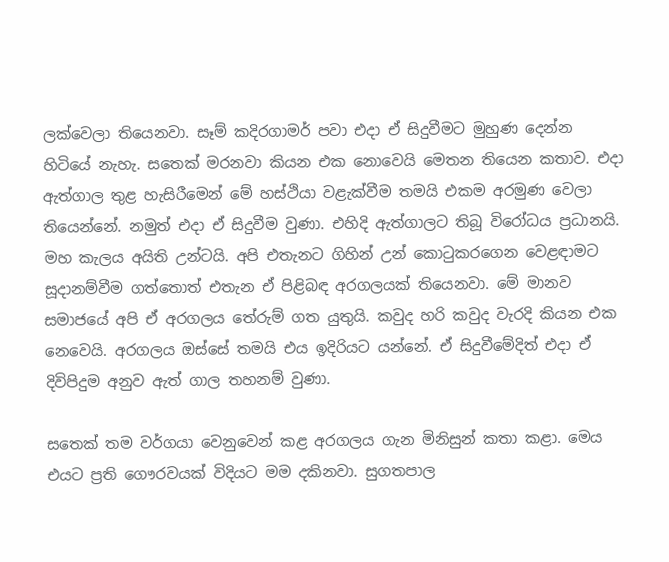ලක්වෙලා තියෙනවා. සෑම් කදිරගාමර් පවා එදා ඒ සිදුවීමට මුහුණ දෙන්න හිටියේ නැහැ. සතෙක් මරනවා කියන එක නොවෙයි මෙතන තියෙන කතාව. එදා ඇත්ගාල තුළ හැසිරීමෙන් මේ හස්ථියා වළැක්වීම තමයි එකම අරමුණ වෙලා තියෙන්නේ. නමුත් එදා ඒ සිදුවීම වුණා. එහිදි ඇත්ගාලට තිබූ විරෝධය ප්‍රධානයි. මහ කැලය අයිති උන්ටයි. අපි එතැනට ගිහින් උන් කොටුකරගෙන වෙළඳාමට සූදානම්වීම ගත්තොත් එතැන ඒ පිළිබඳ අරගලයක් තියෙනවා. මේ මානව සමාජයේ අපි ඒ අරගලය තේරුම් ගත යුතුයි. කවුද හරි කවුද වැරදි කියන එක නෙවෙයි. අරගලය ඔස්සේ තමයි එය ඉදිරියට යන්නේ. ඒ සිදුවීමේදිත් එදා ඒ දිවිපිදුම අනුව ඇත් ගාල තහනම් වුණා.

සතෙක් තම වර්ගයා වෙනුවෙන් කළ අරගලය ගැන මිනිසුන් කතා කළා. මෙය එයට ප්‍රති ගෞරවයක් විදියට මම දකිනවා. සුගතපාල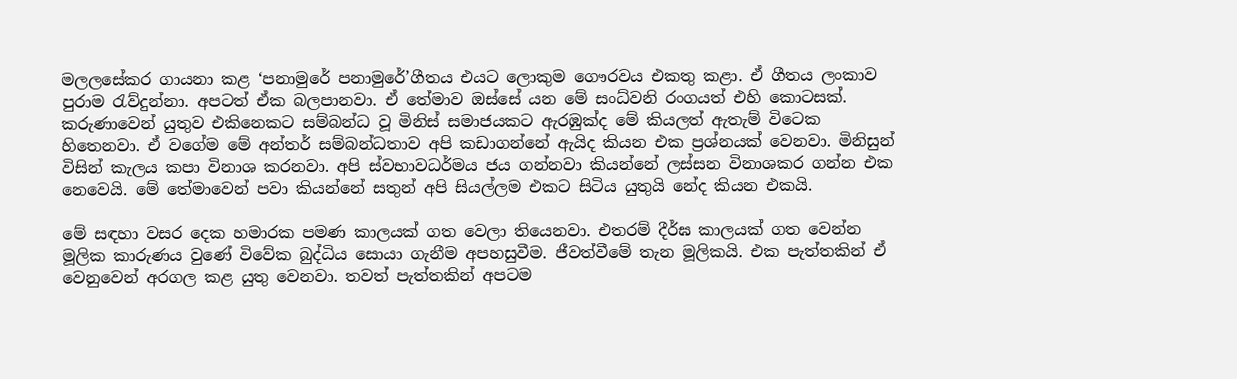මලලසේකර ගායනා කළ ‘පනාමුරේ පනාමුරේ’ගීතය එයට ලොකුම ගෞරවය එකතු කළා. ඒ ගීතය ලංකාව පුරාම රැව්දුන්නා. අපටත් ඒක බලපානවා. ඒ තේමාව ඔස්සේ යන මේ සංධ්වනි රංගයත් එහි කොටසක්. කරුණාවෙන් යුතුව එකිනෙකට සම්බන්ධ වූ මිනිස් සමාජයකට ඇරඹුක්ද මේ කියලත් ඇතැම් විටෙක හිතෙනවා. ඒ වගේම මේ අන්තර් සම්බන්ධතාව අපි කඩාගන්නේ ඇයිද කියන එක ප්‍රශ්නයක් වෙනවා. මිනිසුන් විසින් කැලය කපා විනාශ කරනවා. අපි ස්වභාවධර්මය ජය ගන්නවා කියන්නේ ලස්සන විනාශකර ගන්න එක නෙවෙයි. මේ තේමාවෙන් පවා කියන්නේ සතුන් අපි සියල්ලම එකට සිටිය යුතුයි නේද කියන එකයි.

මේ සඳහා වසර දෙක හමාරක පමණ කාලයක් ගත වෙලා තියෙනවා. එතරම් දීර්ඝ කාලයක් ගත වෙන්න මූලික කාරුණය වුණේ විවේක බුද්ධිය සොයා ගැනීම අපහසුවීම. ජීවත්වීමේ තැන මූලිකයි. එක පැත්තකින් ඒ වෙනුවෙන් අරගල කළ යුතු වෙනවා. තවත් පැත්තකින් අපටම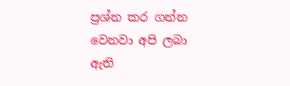ප්‍රශ්න කර ගන්න වෙනවා අපි ලබා ඇති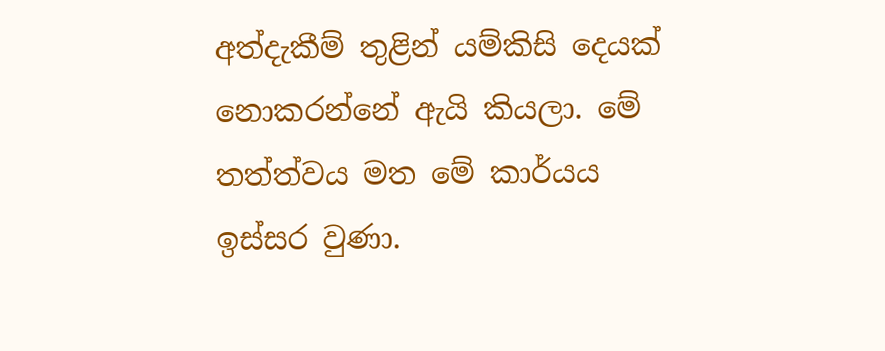අත්දැකීම් තුළින් යම්කිසි දෙයක් නොකරන්නේ ඇයි කියලා. මේ තත්ත්වය මත මේ කාර්යය ඉස්සර වුණා.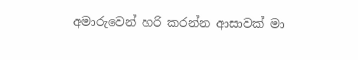අමාරුවෙන් හරි කරන්න ආසාවක් මා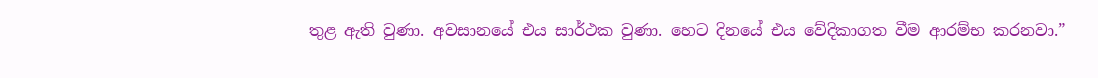තුළ ඇති වුණා. අවසානයේ එය සාර්ථක වුණා. හෙට දිනයේ එය වේදිකාගත වීම ආරම්භ කරනවා.”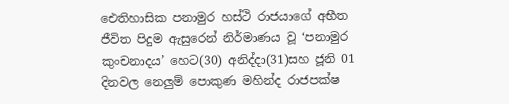ඓතිහාසික පනාමුර හස්ථි රාජයාගේ අභීත ජීවිත පිදුම ඇසුරෙන් නිර්මාණය වූ ‘පනාමුර කුංචනාදය’ හෙට(30) අනිද්දා(31)සහ ජූනි 01 දිනවල නෙලුම් පොකුණ මහින්ද රාජපක්ෂ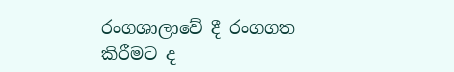රංගශාලාවේ දී රංගගත කිරීමට ද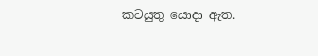කටයුතු යොදා ඇත.